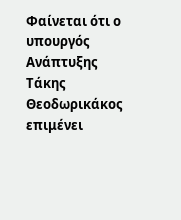Φαίνεται ότι ο υπουργός Ανάπτυξης Τάκης Θεοδωρικάκος επιμένει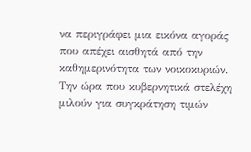να περιγράφει μια εικόνα αγοράς που απέχει αισθητά από την καθημερινότητα των νοικοκυριών.
Την ώρα που κυβερνητικά στελέχη μιλούν για συγκράτηση τιμών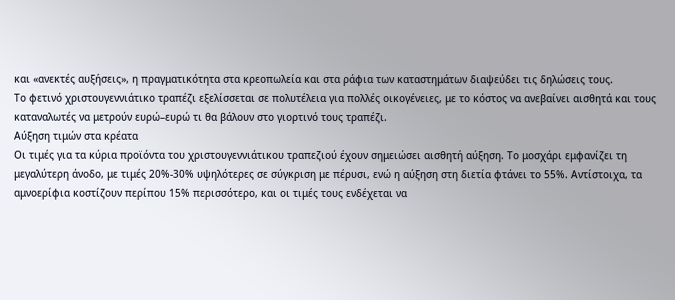και «ανεκτές αυξήσεις», η πραγματικότητα στα κρεοπωλεία και στα ράφια των καταστημάτων διαψεύδει τις δηλώσεις τους.
Το φετινό χριστουγεννιάτικο τραπέζι εξελίσσεται σε πολυτέλεια για πολλές οικογένειες, με το κόστος να ανεβαίνει αισθητά και τους καταναλωτές να μετρούν ευρώ–ευρώ τι θα βάλουν στο γιορτινό τους τραπέζι.
Αύξηση τιμών στα κρέατα
Οι τιμές για τα κύρια προϊόντα του χριστουγεννιάτικου τραπεζιού έχουν σημειώσει αισθητή αύξηση. Το μοσχάρι εμφανίζει τη μεγαλύτερη άνοδο, με τιμές 20%-30% υψηλότερες σε σύγκριση με πέρυσι, ενώ η αύξηση στη διετία φτάνει το 55%. Αντίστοιχα, τα αμνοερίφια κοστίζουν περίπου 15% περισσότερο, και οι τιμές τους ενδέχεται να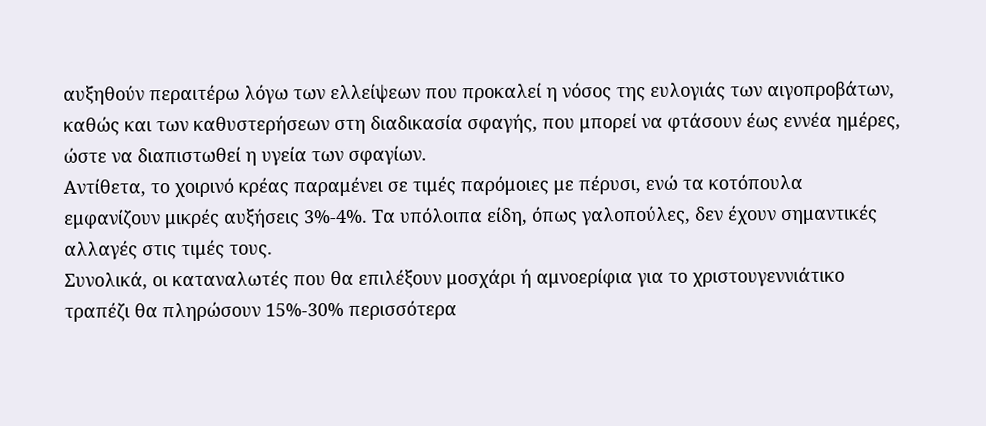αυξηθούν περαιτέρω λόγω των ελλείψεων που προκαλεί η νόσος της ευλογιάς των αιγοπροβάτων, καθώς και των καθυστερήσεων στη διαδικασία σφαγής, που μπορεί να φτάσουν έως εννέα ημέρες, ώστε να διαπιστωθεί η υγεία των σφαγίων.
Αντίθετα, το χοιρινό κρέας παραμένει σε τιμές παρόμοιες με πέρυσι, ενώ τα κοτόπουλα εμφανίζουν μικρές αυξήσεις 3%-4%. Τα υπόλοιπα είδη, όπως γαλοπούλες, δεν έχουν σημαντικές αλλαγές στις τιμές τους.
Συνολικά, οι καταναλωτές που θα επιλέξουν μοσχάρι ή αμνοερίφια για το χριστουγεννιάτικο τραπέζι θα πληρώσουν 15%-30% περισσότερα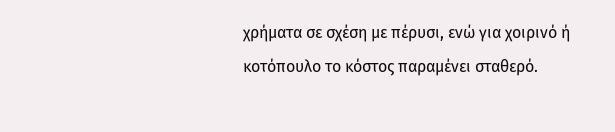χρήματα σε σχέση με πέρυσι, ενώ για χοιρινό ή κοτόπουλο το κόστος παραμένει σταθερό.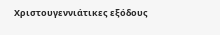Χριστουγεννιάτικες εξόδους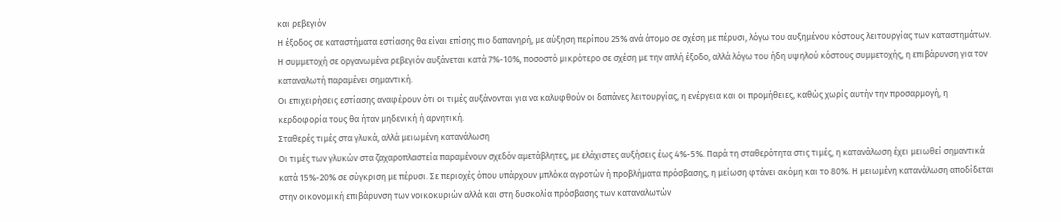και ρεβεγιόν
Η έξοδος σε καταστήματα εστίασης θα είναι επίσης πιο δαπανηρή, με αύξηση περίπου 25% ανά άτομο σε σχέση με πέρυσι, λόγω του αυξημένου κόστους λειτουργίας των καταστημάτων. Η συμμετοχή σε οργανωμένα ρεβεγιόν αυξάνεται κατά 7%-10%, ποσοστό μικρότερο σε σχέση με την απλή έξοδο, αλλά λόγω του ήδη υψηλού κόστους συμμετοχής, η επιβάρυνση για τον καταναλωτή παραμένει σημαντική.
Οι επιχειρήσεις εστίασης αναφέρουν ότι οι τιμές αυξάνονται για να καλυφθούν οι δαπάνες λειτουργίας, η ενέργεια και οι προμήθειες, καθώς χωρίς αυτήν την προσαρμογή, η κερδοφορία τους θα ήταν μηδενική ή αρνητική.
Σταθερές τιμές στα γλυκά, αλλά μειωμένη κατανάλωση
Οι τιμές των γλυκών στα ζαχαροπλαστεία παραμένουν σχεδόν αμετάβλητες, με ελάχιστες αυξήσεις έως 4%-5%. Παρά τη σταθερότητα στις τιμές, η κατανάλωση έχει μειωθεί σημαντικά κατά 15%-20% σε σύγκριση με πέρυσι. Σε περιοχές όπου υπάρχουν μπλόκα αγροτών ή προβλήματα πρόσβασης, η μείωση φτάνει ακόμη και το 80%. Η μειωμένη κατανάλωση αποδίδεται στην οικονομική επιβάρυνση των νοικοκυριών αλλά και στη δυσκολία πρόσβασης των καταναλωτών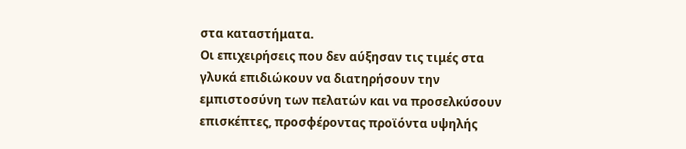στα καταστήματα.
Οι επιχειρήσεις που δεν αύξησαν τις τιμές στα γλυκά επιδιώκουν να διατηρήσουν την εμπιστοσύνη των πελατών και να προσελκύσουν επισκέπτες, προσφέροντας προϊόντα υψηλής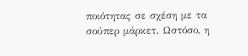ποιότητας σε σχέση με τα σούπερ μάρκετ. Ωστόσο, η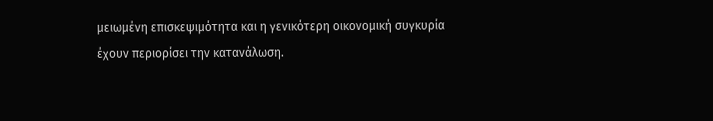μειωμένη επισκεψιμότητα και η γενικότερη οικονομική συγκυρία έχουν περιορίσει την κατανάλωση.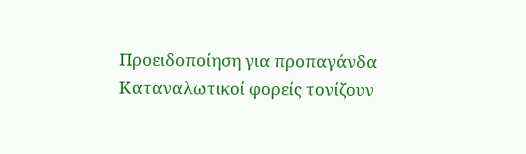Προειδοποίηση για προπαγάνδα
Καταναλωτικοί φορείς τονίζουν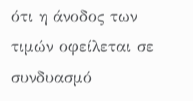ότι η άνοδος των τιμών οφείλεται σε συνδυασμό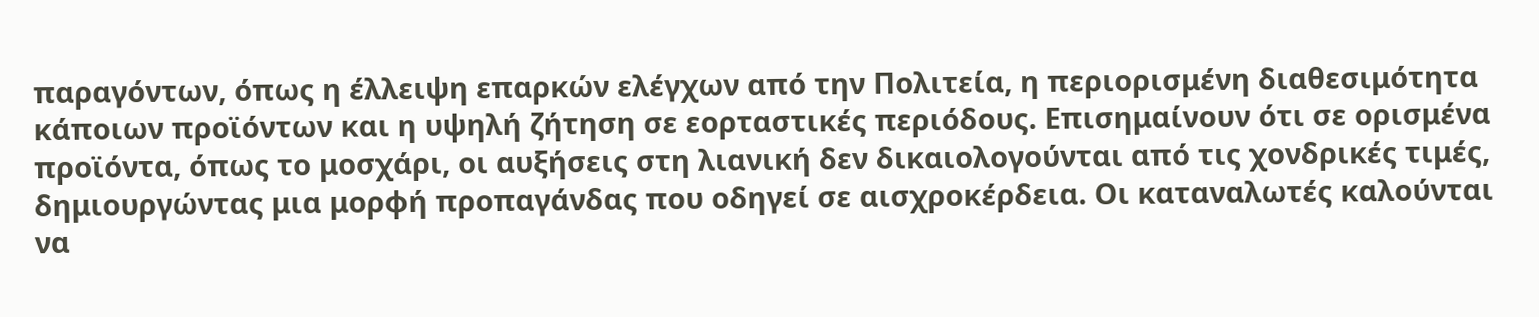παραγόντων, όπως η έλλειψη επαρκών ελέγχων από την Πολιτεία, η περιορισμένη διαθεσιμότητα κάποιων προϊόντων και η υψηλή ζήτηση σε εορταστικές περιόδους. Επισημαίνουν ότι σε ορισμένα προϊόντα, όπως το μοσχάρι, οι αυξήσεις στη λιανική δεν δικαιολογούνται από τις χονδρικές τιμές, δημιουργώντας μια μορφή προπαγάνδας που οδηγεί σε αισχροκέρδεια. Οι καταναλωτές καλούνται να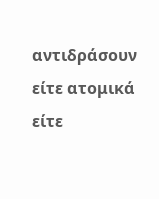αντιδράσουν είτε ατομικά είτε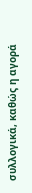συλλογικά, καθώς η αγορά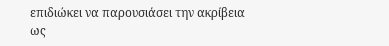επιδιώκει να παρουσιάσει την ακρίβεια ως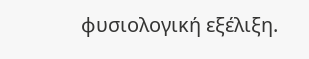φυσιολογική εξέλιξη.